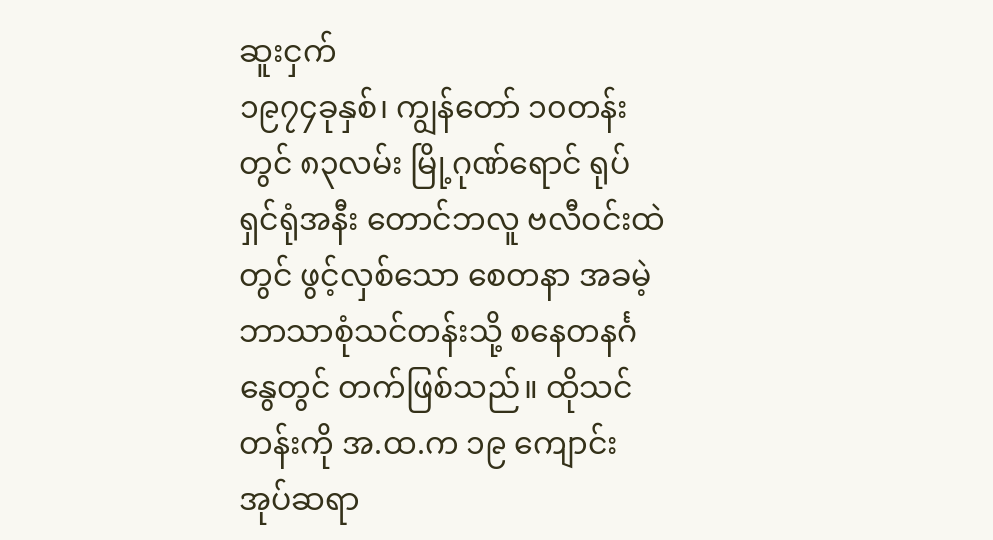ဆူးငှက်
၁၉၇၄ခုနှစ်၊ ကျွန်တော် ၁၀တန်းတွင် ၈၃လမ်း မြို့ဂုဏ်ရောင် ရုပ်ရှင်ရုံအနီး တောင်ဘလူ ဗလီဝင်းထဲတွင် ဖွင့်လှစ်သော စေတနာ အခမဲ့ဘာသာစုံသင်တန်းသို့ စနေတနင်္ဂနွေတွင် တက်ဖြစ်သည်။ ထိုသင်တန်းကို အ.ထ.က ၁၉ ကျောင်းအုပ်ဆရာ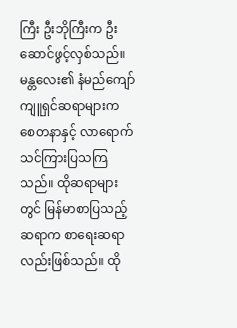ကြီး ဦးဘိုကြီးက ဦးဆောင်ဖွင့်လှစ်သည်။ မန္တလေး၏ နံမည်ကျော် ကျူရှင်ဆရာများက စေတနာနှင့် လာရောက် သင်ကြားပြသကြသည်။ ထိုဆရာများတွင် မြန်မာစာပြသည့်ဆရာက စာရေးဆရာလည်းဖြစ်သည်။ ထို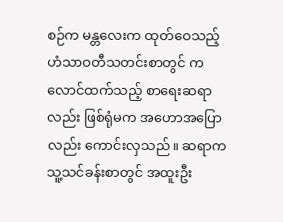စဉ်က မန္တလေးက ထုတ်ဝေသည့် ဟံသာဝတီသတင်းစာတွင် ကလောင်ထက်သည့် စာရေးဆရာလည်း ဖြစ်ရုံမက အဟောအပြောလည်း ကောင်းလှသည်။ ဆရာက သူ့သင်ခန်းစာတွင် အထူးဦး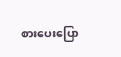စားပေးပြော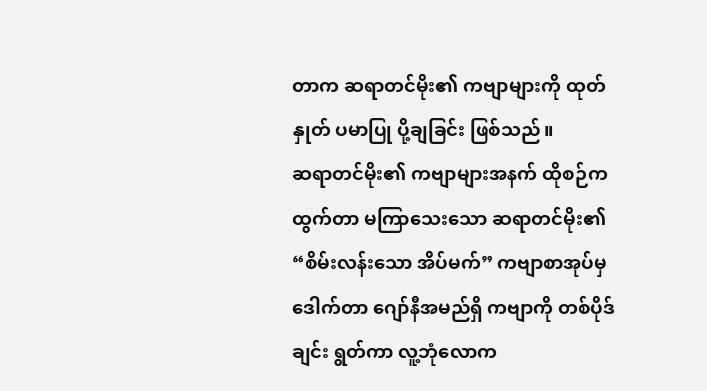တာက ဆရာတင်မိုး၏ ကဗျာများကို ထုတ်နှုတ် ပမာပြု ပို့ချခြင်း ဖြစ်သည်။
ဆရာတင်မိုး၏ ကဗျာများအနက် ထိုစဉ်က ထွက်တာ မကြာသေးသော ဆရာတင်မိုး၏ “စိမ်းလန်းသော အိပ်မက်” ကဗျာစာအုပ်မှ ဒေါက်တာ ဂျော်နီအမည်ရှိ ကဗျာကို တစ်ပိုဒ်ချင်း ရွတ်ကာ လူ့ဘုံလောက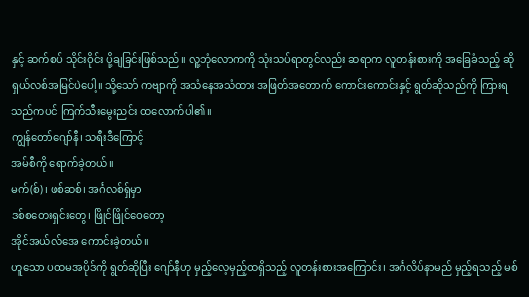နှင့် ဆက်စပ် သိုင်းဝိုင်း ပို့ချခြင်းဖြစ်သည်။ လူ့ဘုံလောကကို သုံးသပ်ရာတွင်လည်း ဆရာက လူတန်းစားကို အခြေခံသည့် ဆိုရှယ်လစ်အမြင်ပဲပေါ့။ သို့သော် ကဗျာကို အသံနေအသံထား အဖြတ်အတောက် ကောင်းကောင်းနှင့် ရွတ်ဆိုသည်ကို ကြားရသည်ကပင် ကြက်သီးမွေးညင်း ထလောက်ပါ၏။
ကျွန်တော်ဂျော်နီ၊ သရီးဒီကြောင့်
အမ်စီကို ရောက်ခဲ့တယ်။
မက်(စ်)၊ ဖစ်ဆစ်၊ အင်္ဂလစ်ရှ်မှာ
ဒစ်စတေးရှင်းတွေ၊ ဖြိုင်ဖြိုင်ဝေတော့
အိုင်အယ်လ်အေ ကောင်းခဲ့တယ်။
ဟူသော ပထမအပိုဒ်ကို ရွတ်ဆိုပြီး ဂျော်နီဟု မှည့်လေ့မှည့်ထရှိသည့် လူတန်းစားအကြောင်း၊ အင်္ဂလိပ်နာမည် မှည့်ရသည့် မစ်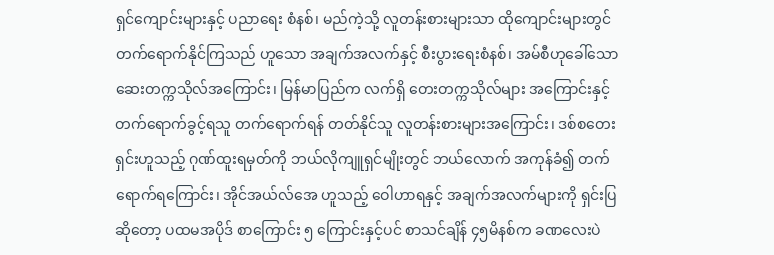ရှင်ကျောင်းများနှင့် ပညာရေး စံနစ်၊ မည်ကဲ့သို့ လူတန်းစားများသာ ထိုကျောင်းများတွင် တက်ရောက်နိုင်ကြသည် ဟူသော အချက်အလက်နှင့် စီးပွားရေးစံနစ်၊ အမ်စီဟုခေါ်သော ဆေးတက္ကသိုလ်အကြောင်း၊ မြန်မာပြည်က လက်ရှိ တေးတက္ကသိုလ်များ အကြောင်းနှင့် တက်ရောက်ခွင့်ရသူ တက်ရောက်ရန် တတ်နိုင်သူ လူတန်းစားများအကြောင်း၊ ဒစ်စတေးရှင်းဟူသည့် ဂုဏ်ထူးရမှတ်ကို ဘယ်လိုကျူရှင်မျိုးတွင် ဘယ်လောက် အကုန်ခံ၍ တက်ရောက်ရကြောင်း၊ အိုင်အယ်လ်အေ ဟူသည့် ဝေါဟာရနှင့် အချက်အလက်များကို ရှင်းပြ ဆိုတော့ ပထမအပိုဒ် စာကြောင်း ၅ ကြောင်းနှင့်ပင် စာသင်ချိန် ၄၅မိနစ်က ခဏလေးပဲ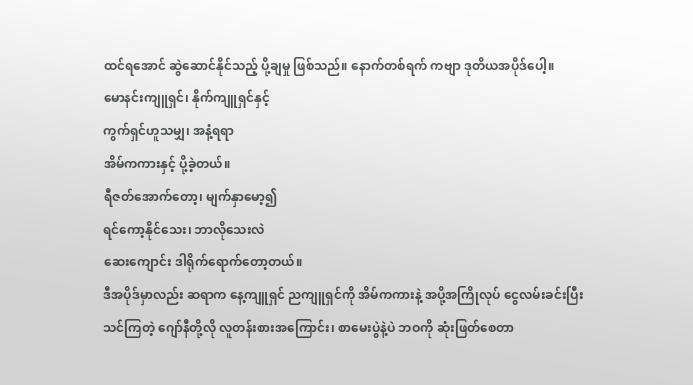ထင်ရအောင် ဆွဲဆောင်နိုင်သည့် ပို့ချမှု ဖြစ်သည်။ နောက်တစ်ရက် ကဗျာ ဒုတိယအပိုဒ်ပေါ့။
မောနင်းကျူရှင်၊ နိုက်ကျူရှင်နှင့်
ကွက်ရှင်ဟူသမျှ၊ အနံ့ရရာ
အိမ်ကကားနှင့် ပို့ခဲ့တယ်။
ရီဇတ်အောက်တော့၊ မျက်နှာမော့၍
ရင်ကော့နိုင်သေး၊ ဘာလိုသေးလဲ
ဆေးကျောင်း ဒါရိုက်ရောက်တော့တယ်။
ဒီအပိုဒ်မှာလည်း ဆရာက နေ့ကျူရှင် ညကျူရှင်ကို အိမ်ကကားနဲ့ အပို့အကြိုလုပ် ငွေလမ်းခင်းပြီး သင်ကြတဲ့ ဂျော်နီတို့လို လူတန်းစားအကြောင်း၊ စာမေးပွဲနဲ့ပဲ ဘဝကို ဆုံးဖြတ်စေတာ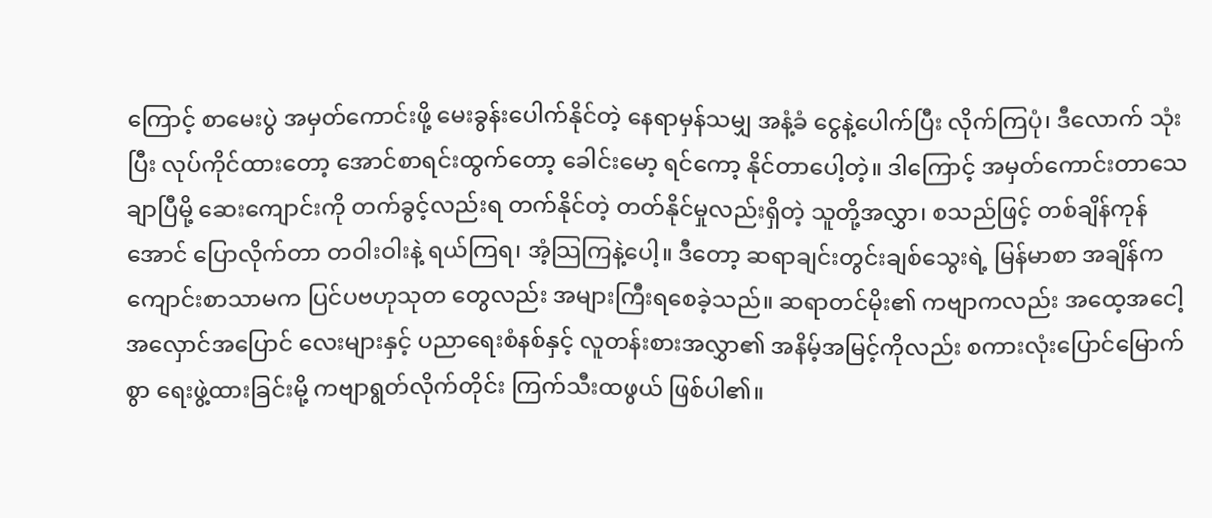ကြောင့် စာမေးပွဲ အမှတ်ကောင်းဖို့ မေးခွန်းပေါက်နိုင်တဲ့ နေရာမှန်သမျှ အနံ့ခံ ငွေနဲ့ပေါက်ပြီး လိုက်ကြပုံ၊ ဒီလောက် သုံးပြီး လုပ်ကိုင်ထားတော့ အောင်စာရင်းထွက်တော့ ခေါင်းမော့ ရင်ကော့ နိုင်တာပေါ့တဲ့။ ဒါကြောင့် အမှတ်ကောင်းတာသေချာပြီမို့ ဆေးကျောင်းကို တက်ခွင့်လည်းရ တက်နိုင်တဲ့ တတ်နိုင်မှုလည်းရှိတဲ့ သူတို့အလွှာ၊ စသည်ဖြင့် တစ်ချိန်ကုန်အောင် ပြောလိုက်တာ တဝါးဝါးနဲ့ ရယ်ကြရ၊ အံ့သြကြနဲ့ပေါ့။ ဒီတော့ ဆရာချင်းတွင်းချစ်သွေးရဲ့ မြန်မာစာ အချိန်က ကျောင်းစာသာမက ပြင်ပဗဟုသုတ တွေလည်း အများကြီးရစေခဲ့သည်။ ဆရာတင်မိုး၏ ကဗျာကလည်း အထေ့အငေါ့ အလှောင်အပြောင် လေးများနှင့် ပညာရေးစံနစ်နှင့် လူတန်းစားအလွှာ၏ အနိမ့်အမြင့်ကိုလည်း စကားလုံးပြောင်မြောက်စွာ ရေးဖွဲ့ထားခြင်းမို့ ကဗျာရွတ်လိုက်တိုင်း ကြက်သီးထဖွယ် ဖြစ်ပါ၏။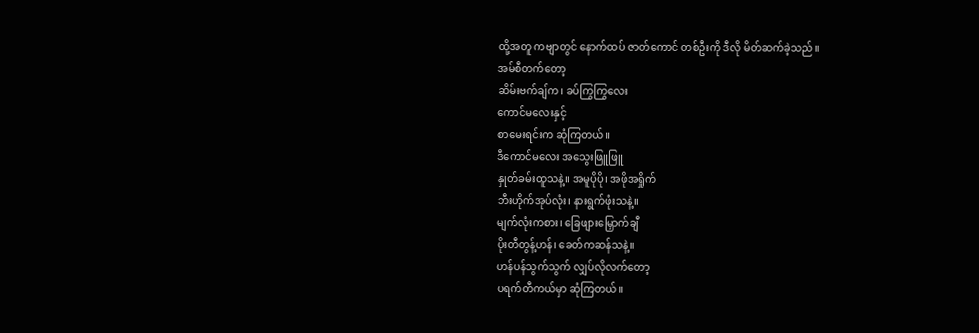ထို့အတူ ကဗျာတွင် နောက်ထပ် ဇာတ်ကောင် တစ်ဦးကို ဒီလို မိတ်ဆက်ခဲ့သည်။
အမ်စီတက်တော့
ဆိမ်းဗက်ချ်က၊ ခပ်ကြွကြွလေး
ကောင်မလေးနှင့်
စာမေးရင်းက ဆုံကြတယ်။
ဒီကောင်မလေး အသွေးဖြူဖြူ
နှုတ်ခမ်းထူသနဲ့။ အမူပိုပို၊ အဖိုအရှိုက်
ဘီးဟိုက်အုပ်လုံး၊ နားရွက်ဖုံးသနဲ့။
မျက်လုံးကစား၊ ခြေဖျားမြှောက်ချီ
ပိုးတီတွန့်ဟန်၊ ခေတ်ကဆန်သနဲ့။
ဟန်ပန်သွက်သွက် လျှပ်လိုလက်တော့
ပရက်တီကယ်မှာ ဆုံကြတယ်။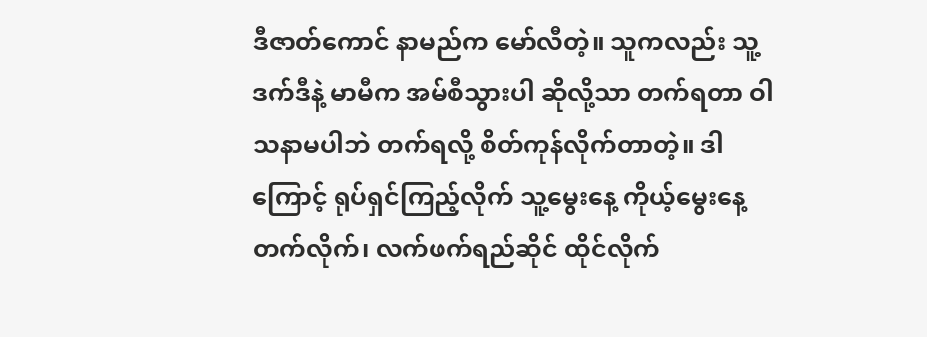ဒီဇာတ်ကောင် နာမည်က မော်လီတဲ့။ သူကလည်း သူ့ဒက်ဒီနဲ့ မာမီက အမ်စီသွားပါ ဆိုလို့သာ တက်ရတာ ဝါသနာမပါဘဲ တက်ရလို့ စိတ်ကုန်လိုက်တာတဲ့။ ဒါကြောင့် ရုပ်ရှင်ကြည့်လိုက် သူ့မွေးနေ့ ကိုယ့်မွေးနေ့ တက်လိုက်၊ လက်ဖက်ရည်ဆိုင် ထိုင်လိုက်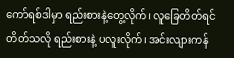ကော်ရစ်ဒါမှာ ရည်းစားနဲ့တွေ့လိုက်၊ လူခြေတိတ်ရင် တိတ်သလို ရည်းစားနဲ့ ပလူးလိုက်၊ အင်းလျားကန်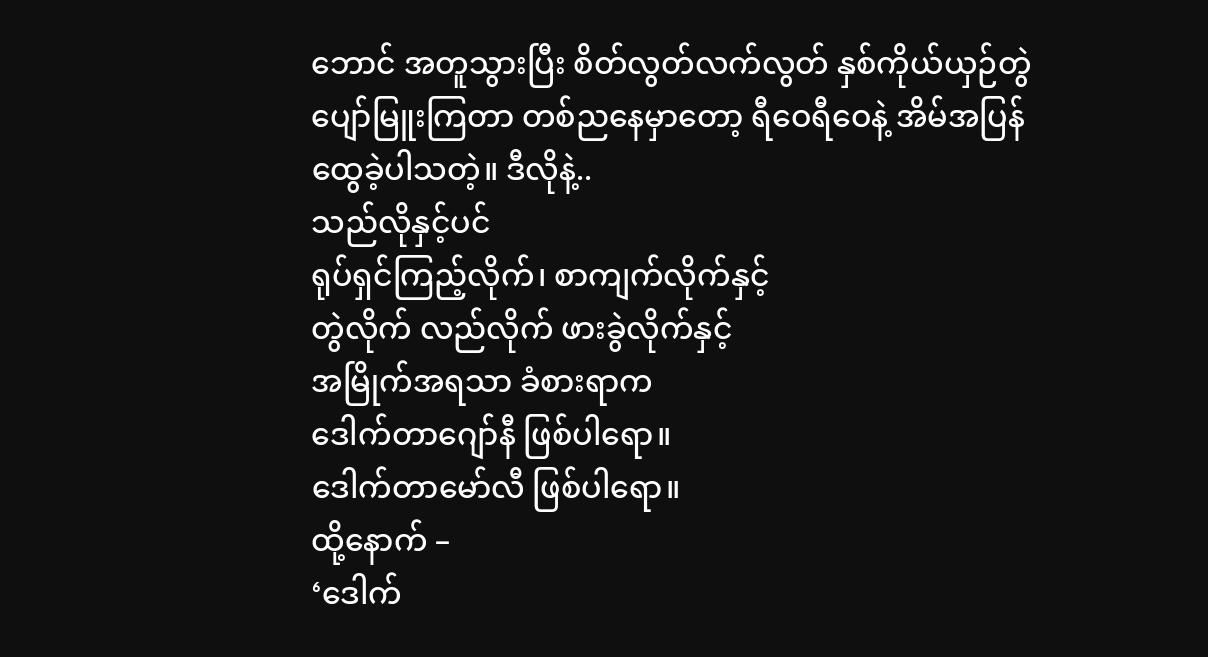ဘောင် အတူသွားပြီး စိတ်လွတ်လက်လွတ် နှစ်ကိုယ်ယှဉ်တွဲ ပျော်မြူးကြတာ တစ်ညနေမှာတော့ ရီဝေရီဝေနဲ့ အိမ်အပြန် ထွေခဲ့ပါသတဲ့။ ဒီလိုနဲ့..
သည်လိုနှင့်ပင်
ရုပ်ရှင်ကြည့်လိုက်၊ စာကျက်လိုက်နှင့်
တွဲလိုက် လည်လိုက် ဖားခွဲလိုက်နှင့်
အမြိုက်အရသာ ခံစားရာက
ဒေါက်တာဂျော်နီ ဖြစ်ပါရော။
ဒေါက်တာမော်လီ ဖြစ်ပါရော။
ထို့နောက် –
‘ဒေါက်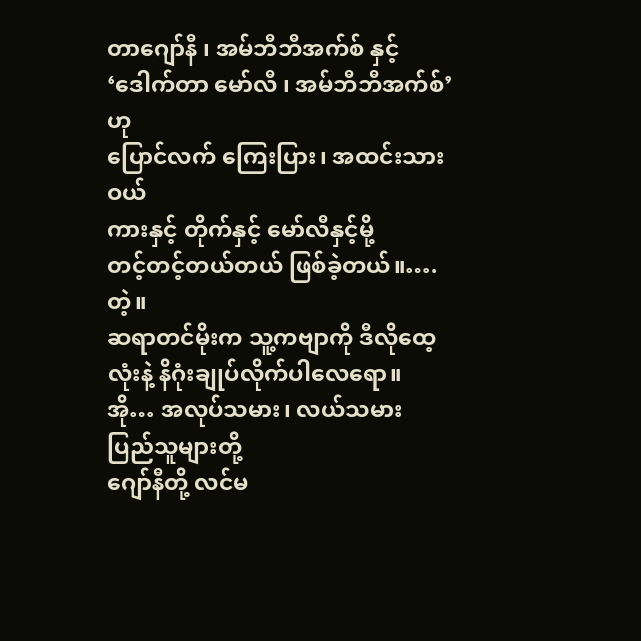တာဂျော်နီ ၊ အမ်ဘီဘီအက်စ် နှင့်
‘ဒေါက်တာ မော်လီ ၊ အမ်ဘီဘီအက်စ်’ ဟု
ပြောင်လက် ကြေးပြား၊ အထင်းသားဝယ်
ကားနှင့် တိုက်နှင့် မော်လီနှင့်မို့
တင့်တင့်တယ်တယ် ဖြစ်ခဲ့တယ်။…. တဲ့။
ဆရာတင်မိုးက သူ့ကဗျာကို ဒီလိုထေ့လုံးနဲ့ နိဂုံးချုပ်လိုက်ပါလေရော။
အို… အလုပ်သမား၊ လယ်သမား
ပြည်သူများတို့
ဂျော်နီတို့ လင်မ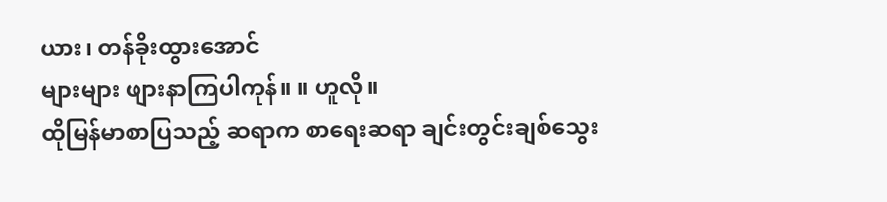ယား၊ တန်ခိုးထွားအောင်
များများ ဖျားနာကြပါကုန်။ ။ ဟူလို။
ထိုမြန်မာစာပြသည့် ဆရာက စာရေးဆရာ ချင်းတွင်းချစ်သွေး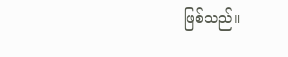ဖြစ်သည်။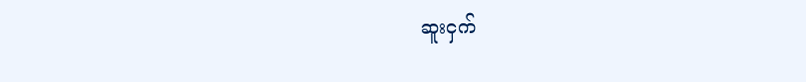ဆူးငှက်